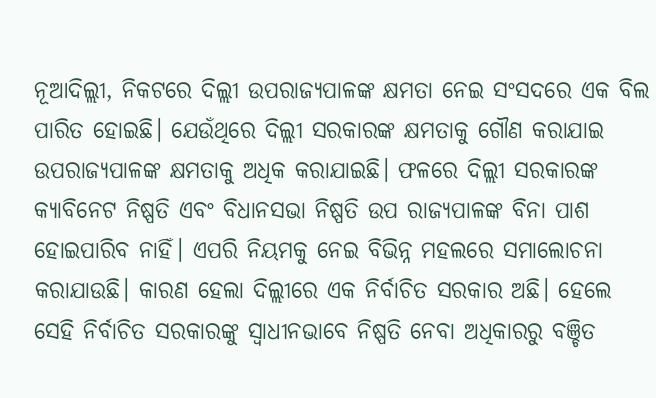ନୂଆଦିଲ୍ଲୀ, ନିକଟରେ ଦିଲ୍ଲୀ ଉପରାଜ୍ୟପାଳଙ୍କ କ୍ଷମତା ନେଇ ସଂସଦରେ ଏକ ବିଲ ପାରିତ ହୋଇଛି। ଯେଉଁଥିରେ ଦିଲ୍ଲୀ ସରକାରଙ୍କ କ୍ଷମତାକୁ ଗୌଣ କରାଯାଇ ଉପରାଜ୍ୟପାଳଙ୍କ କ୍ଷମତାକୁ ଅଧିକ କରାଯାଇଛି। ଫଳରେ ଦିଲ୍ଲୀ ସରକାରଙ୍କ କ୍ୟାବିନେଟ ନିଷ୍ପତି ଏବଂ ବିଧାନସଭା ନିଷ୍ପତି ଉପ ରାଜ୍ୟପାଳଙ୍କ ବିନା ପାଶ ହୋଇପାରିବ ନାହିଁ। ଏପରି ନିୟମକୁ ନେଇ ବିଭିନ୍ନ ମହଲରେ ସମାଲୋଚନା କରାଯାଉଛି। କାରଣ ହେଲା ଦିଲ୍ଲୀରେ ଏକ ନିର୍ବାଚିତ ସରକାର ଅଛି। ହେଲେ ସେହି ନିର୍ବାଚିତ ସରକାରଙ୍କୁ ସ୍ବାଧୀନଭାବେ ନିଷ୍ପତି ନେବା ଅଧିକାରରୁ ବଞ୍ଚିତ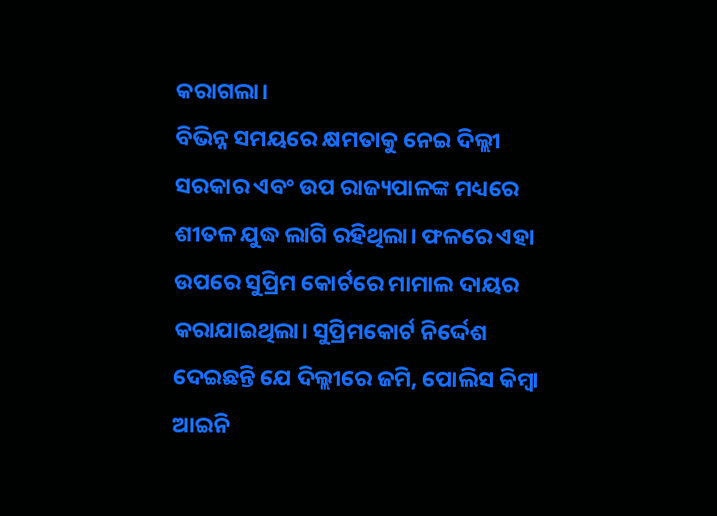କରାଗଲା।
ବିଭିନ୍ନ ସମୟରେ କ୍ଷମତାକୁ ନେଇ ଦିଲ୍ଲୀ ସରକାର ଏବଂ ଉପ ରାଜ୍ୟପାଳଙ୍କ ମଧ୍ୟରେ ଶୀତଳ ଯୁଦ୍ଧ ଲାଗି ରହିଥିଲା। ଫଳରେ ଏହା ଉପରେ ସୁପ୍ରିମ କୋର୍ଟରେ ମାମାଲ ଦାୟର କରାଯାଇଥିଲା। ସୁପ୍ରିମକୋର୍ଟ ନିର୍ଦ୍ଦେଶ ଦେଇଛନ୍ତି ଯେ ଦିଲ୍ଲୀରେ ଜମି, ପୋଲିସ କିମ୍ବା ଆଇନି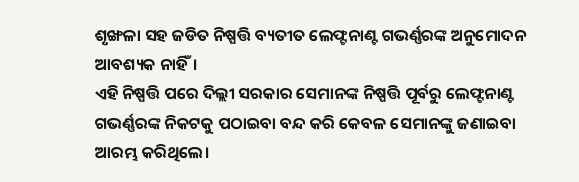ଶୃଙ୍ଖଳା ସହ ଜଡିତ ନିଷ୍ପତ୍ତି ବ୍ୟତୀତ ଲେଫ୍ଟନାଣ୍ଟ ଗଭର୍ଣ୍ଣରଙ୍କ ଅନୁମୋଦନ ଆବଶ୍ୟକ ନାହିଁ।
ଏହି ନିଷ୍ପତ୍ତି ପରେ ଦିଲ୍ଲୀ ସରକାର ସେମାନଙ୍କ ନିଷ୍ପତ୍ତି ପୂର୍ବରୁ ଲେଫ୍ଟନାଣ୍ଟ ଗଭର୍ଣ୍ଣରଙ୍କ ନିକଟକୁ ପଠାଇବା ବନ୍ଦ କରି କେବଳ ସେମାନଙ୍କୁ ଜଣାଇବା ଆରମ୍ଭ କରିଥିଲେ।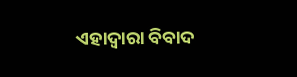ଏହାଦ୍ୱାରା ବିବାଦ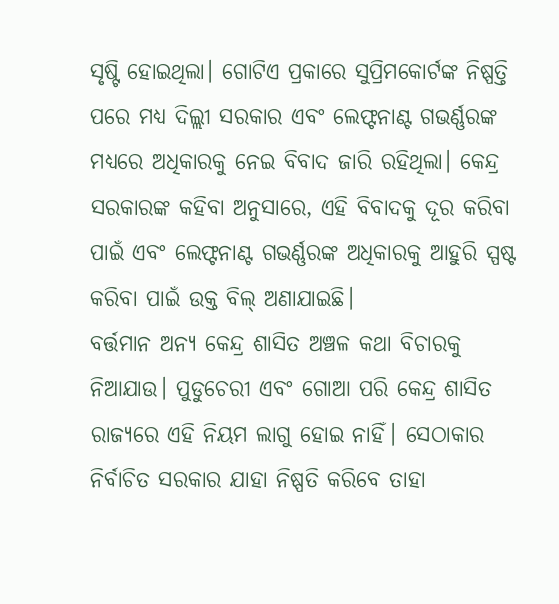ସୃଷ୍ଟି ହୋଇଥିଲା। ଗୋଟିଏ ପ୍ରକାରେ ସୁପ୍ରିମକୋର୍ଟଙ୍କ ନିଷ୍ପତ୍ତି ପରେ ମଧ୍ୟ ଦିଲ୍ଲୀ ସରକାର ଏବଂ ଲେଫ୍ଟନାଣ୍ଟ ଗଭର୍ଣ୍ଣରଙ୍କ ମଧ୍ୟରେ ଅଧିକାରକୁ ନେଇ ବିବାଦ ଜାରି ରହିଥିଲା। କେନ୍ଦ୍ର ସରକାରଙ୍କ କହିବା ଅନୁସାରେ, ଏହି ବିବାଦକୁ ଦୂର କରିବା ପାଇଁ ଏବଂ ଲେଫ୍ଟନାଣ୍ଟ ଗଭର୍ଣ୍ଣରଙ୍କ ଅଧିକାରକୁ ଆହୁରି ସ୍ପଷ୍ଟ କରିବା ପାଇଁ ଉକ୍ତ ବିଲ୍ ଅଣାଯାଇଛି।
ବର୍ତ୍ତମାନ ଅନ୍ୟ କେନ୍ଦ୍ର ଶାସିତ ଅଞ୍ଚଳ କଥା ବିଚାରକୁ ନିଆଯାଉ। ପୁଡୁଚେରୀ ଏବଂ ଗୋଆ ପରି କେନ୍ଦ୍ର ଶାସିତ ରାଜ୍ୟରେ ଏହି ନିୟମ ଲାଗୁ ହୋଇ ନାହିଁ। ସେଠାକାର ନିର୍ବାଚିତ ସରକାର ଯାହା ନିଷ୍ପତି କରିବେ ତାହା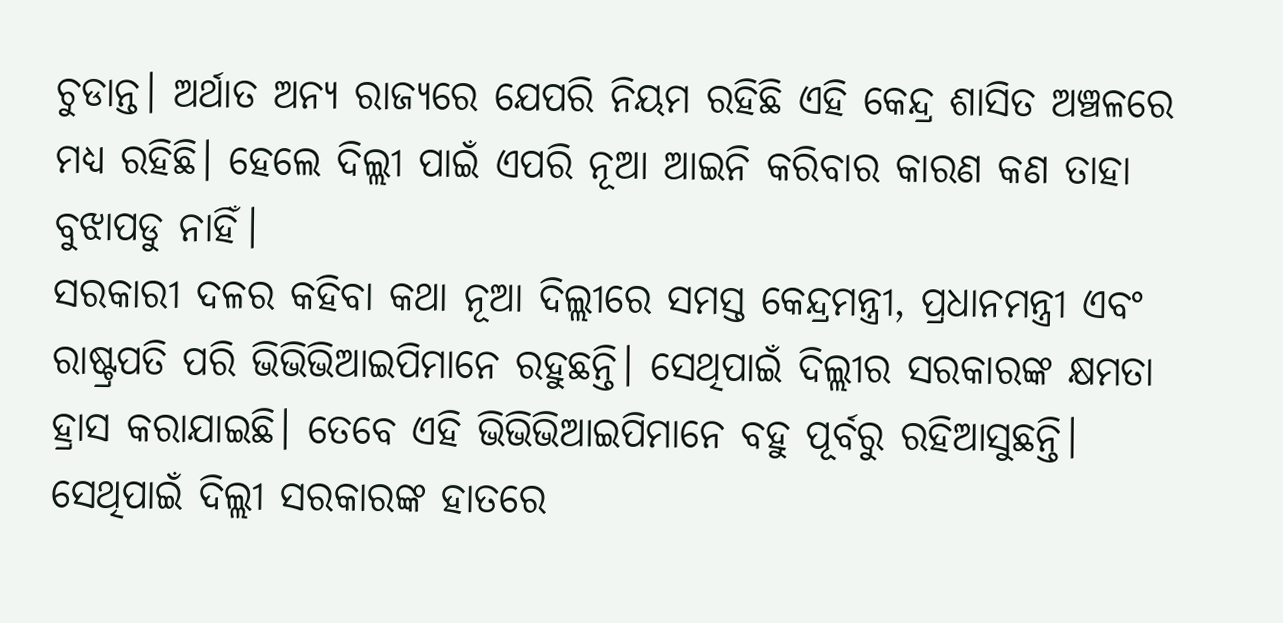ଚୁଡାନ୍ତ। ଅର୍ଥାତ ଅନ୍ୟ ରାଜ୍ୟରେ ଯେପରି ନିୟମ ରହିଛି ଏହି କେନ୍ଦ୍ର ଶାସିତ ଅଞ୍ଚଳରେ ମଧ୍ୟ ରହିଛି। ହେଲେ ଦିଲ୍ଲୀ ପାଇଁ ଏପରି ନୂଆ ଆଇନି କରିବାର କାରଣ କଣ ତାହା ବୁଝାପଡୁ ନାହିଁ।
ସରକାରୀ ଦଳର କହିବା କଥା ନୂଆ ଦିଲ୍ଲୀରେ ସମସ୍ତ କେନ୍ଦ୍ରମନ୍ତ୍ରୀ, ପ୍ରଧାନମନ୍ତ୍ରୀ ଏବଂ ରାଷ୍ଟ୍ରପତି ପରି ଭିଭିଭିଆଇପିମାନେ ରହୁଛନ୍ତି। ସେଥିପାଇଁ ଦିଲ୍ଲୀର ସରକାରଙ୍କ କ୍ଷମତା ହ୍ରାସ କରାଯାଇଛି। ତେବେ ଏହି ଭିଭିଭିଆଇପିମାନେ ବହୁ ପୂର୍ବରୁ ରହିଆସୁଛନ୍ତି। ସେଥିପାଇଁ ଦିଲ୍ଲୀ ସରକାରଙ୍କ ହାତରେ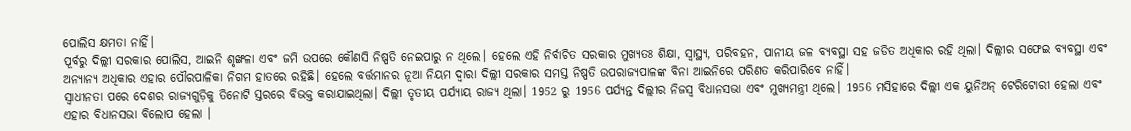ପୋଲିସ କ୍ଷମତା ନାହିଁ।
ପୂର୍ବରୁ ଦିଲ୍ଲୀ ସରକାର ପୋଲିସ, ଆଇନି ଶୃଙ୍ଖଳା ଏବଂ ଜମି ଉପରେ କୌଣସି ନିଷ୍ପତି ନେଇପାରୁ ନ ଥିଲେ। ହେଲେ ଏହି ନିର୍ବାଚିତ ସରକାର ମୁଖ୍ୟତଃ ଶିକ୍ଷା, ସ୍ୱାସ୍ଥ୍ୟ, ପରିବହନ, ପାନୀୟ ଜଳ ବ୍ୟବସ୍ଥା ସହ ଜଡିତ ଅଧିକାର ରହି ଥିଲା। ଦିଲ୍ଲୀର ସଫେଇ ବ୍ୟବସ୍ଥା ଏବଂ ଅନ୍ୟାନ୍ୟ ଅଧିକାର ଏହାର ପୌରପାଳିକା ନିଗମ ହାତରେ ରହିଛି। ହେଲେ ବର୍ତ୍ତମାନର ନୂଆ ନିୟମ ଦ୍ବାରା ଦିଲ୍ଲୀ ସରକାର ସମସ୍ତ ନିଷ୍ପତି ଉପରାଜ୍ୟପାଳଙ୍କ ବିନା ଆଇନିରେ ପରିଣତ କରିପାରିବେ ନାହିଁ।
ସ୍ୱାଧୀନତା ପରେ ଦେଶର ରାଜ୍ୟଗୁଡ଼ିକୁ ତିନୋଟି ସ୍ତରରେ ବିଭକ୍ତ କରାଯାଇଥିଲା। ଦିଲ୍ଲୀ ତୃତୀୟ ପର୍ଯ୍ୟାୟ ରାଜ୍ୟ ଥିଲା। 1952 ରୁ 1956 ପର୍ଯ୍ୟନ୍ତ ଦିଲ୍ଲୀର ନିଜସ୍ୱ ବିଧାନସଭା ଏବଂ ମୁଖ୍ୟମନ୍ତ୍ରୀ ଥିଲେ। 1956 ମସିହାରେ ଦିଲ୍ଲୀ ଏକ ୟୁନିଅନ୍ ଟେରିଟୋରୀ ହେଲା ଏବଂ ଏହାର ବିଧାନସଭା ବିଲୋପ ହେଲା ।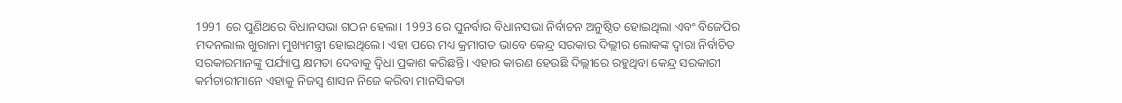1991 ରେ ପୁଣିଥରେ ବିଧାନସଭା ଗଠନ ହେଲା। 1993 ରେ ପୁନର୍ବାର ବିଧାନସଭା ନିର୍ବାଚନ ଅନୁଷ୍ଠିତ ହୋଇଥିଲା ଏବଂ ବିଜେପିର ମଦନଲାଲ ଖୁରାନା ମୁଖ୍ୟମନ୍ତ୍ରୀ ହୋଇଥିଲେ। ଏହା ପରେ ମଧ୍ୟ କ୍ରମାଗତ ଭାବେ କେନ୍ଦ୍ର ସରକାର ଦିଲ୍ଲୀର ଲୋକଙ୍କ ଦ୍ୱାରା ନିର୍ବାଚିତ ସରକାରମାନଙ୍କୁ ପର୍ଯ୍ୟାପ୍ତ କ୍ଷମତା ଦେବାକୁ ଦ୍ୱିଧା ପ୍ରକାଶ କରିଛନ୍ତି। ଏହାର କାରଣ ହେଉଛି ଦିଲ୍ଲୀରେ ରହୁଥିବା କେନ୍ଦ୍ର ସରକାରୀ କର୍ମଚାରୀମାନେ ଏହାକୁ ନିଜସ୍ୱ ଶାସନ ନିଜେ କରିବା ମାନସିକତା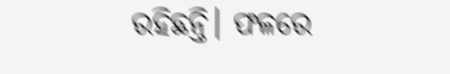ରହିଛନ୍ତି। ଫଳରେ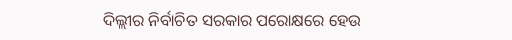ଦିଲ୍ଲୀର ନିର୍ବାଚିତ ସରକାର ପରୋକ୍ଷରେ ହେଉ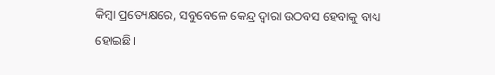କିମ୍ବା ପ୍ରତ୍ୟେକ୍ଷରେ, ସବୁବେଳେ କେନ୍ଦ୍ର ଦ୍ବାରା ଉଠବସ ହେବାକୁ ବାଧ୍ୟ ହୋଇଛି।